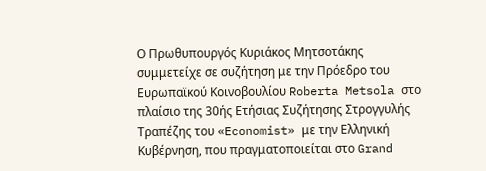Ο Πρωθυπουργός Κυριάκος Μητσοτάκης συμμετείχε σε συζήτηση με την Πρόεδρο του Ευρωπαϊκού Κοινοβουλίου Roberta Metsola στο πλαίσιο της 30ής Ετήσιας Συζήτησης Στρογγυλής Τραπέζης του «Economist» με την Ελληνική Κυβέρνηση, που πραγματοποιείται στο Grand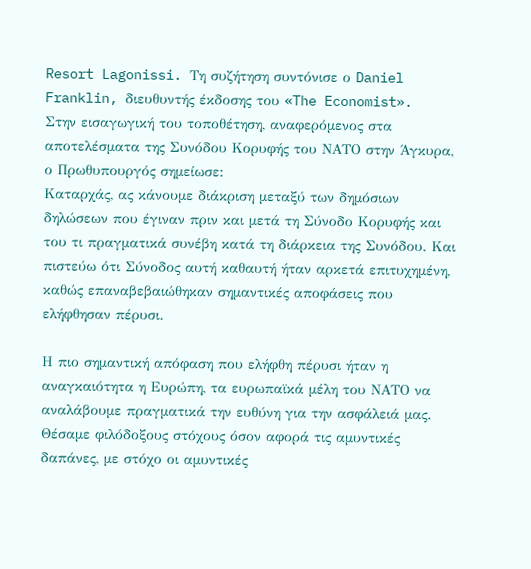Resort Lagonissi. Τη συζήτηση συντόνισε ο Daniel Franklin, διευθυντής έκδοσης του «The Economist».
Στην εισαγωγική του τοποθέτηση, αναφερόμενος στα αποτελέσματα της Συνόδου Κορυφής του ΝΑΤΟ στην Άγκυρα, ο Πρωθυπουργός σημείωσε:
Καταρχάς, ας κάνουμε διάκριση μεταξύ των δημόσιων δηλώσεων που έγιναν πριν και μετά τη Σύνοδο Κορυφής και του τι πραγματικά συνέβη κατά τη διάρκεια της Συνόδου. Και πιστεύω ότι Σύνοδος αυτή καθαυτή ήταν αρκετά επιτυχημένη, καθώς επαναβεβαιώθηκαν σημαντικές αποφάσεις που ελήφθησαν πέρυσι.

Η πιο σημαντική απόφαση που ελήφθη πέρυσι ήταν η αναγκαιότητα η Ευρώπη, τα ευρωπαϊκά μέλη του ΝΑΤΟ να αναλάβουμε πραγματικά την ευθύνη για την ασφάλειά μας. Θέσαμε φιλόδοξους στόχους όσον αφορά τις αμυντικές δαπάνες, με στόχο οι αμυντικές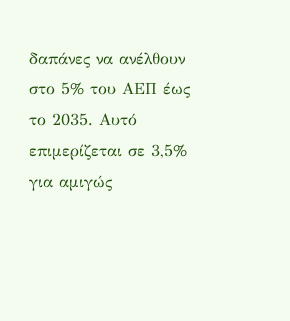δαπάνες να ανέλθουν στο 5% του ΑΕΠ έως το 2035. Αυτό επιμερίζεται σε 3,5% για αμιγώς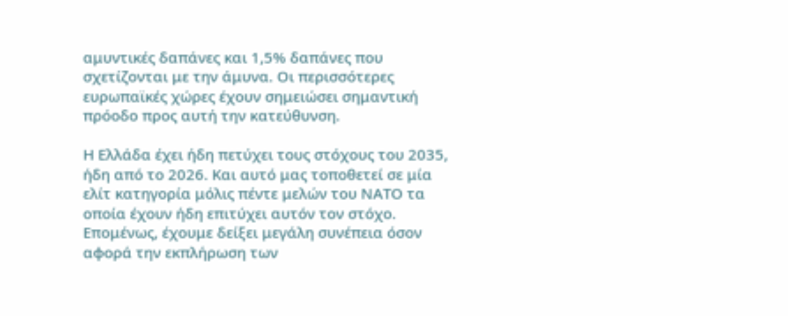αμυντικές δαπάνες και 1,5% δαπάνες που σχετίζονται με την άμυνα. Οι περισσότερες ευρωπαϊκές χώρες έχουν σημειώσει σημαντική πρόοδο προς αυτή την κατεύθυνση.

Η Ελλάδα έχει ήδη πετύχει τους στόχους του 2035, ήδη από το 2026. Και αυτό μας τοποθετεί σε μία ελίτ κατηγορία μόλις πέντε μελών του ΝΑΤΟ τα οποία έχουν ήδη επιτύχει αυτόν τον στόχο. Επομένως, έχουμε δείξει μεγάλη συνέπεια όσον αφορά την εκπλήρωση των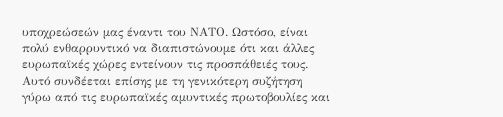υποχρεώσεών μας έναντι του ΝΑΤΟ. Ωστόσο, είναι πολύ ενθαρρυντικό να διαπιστώνουμε ότι και άλλες ευρωπαϊκές χώρες εντείνουν τις προσπάθειές τους.
Αυτό συνδέεται επίσης με τη γενικότερη συζήτηση γύρω από τις ευρωπαϊκές αμυντικές πρωτοβουλίες και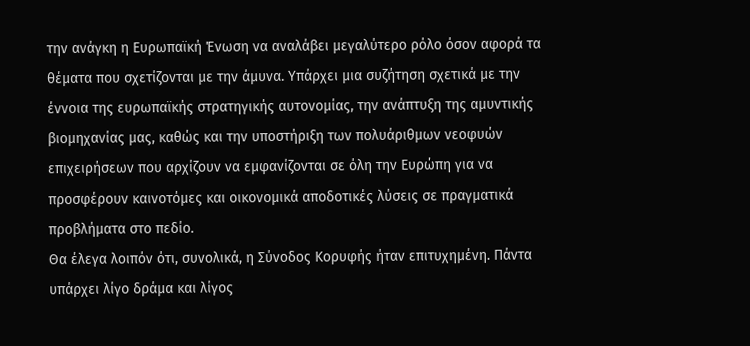την ανάγκη η Ευρωπαϊκή Ένωση να αναλάβει μεγαλύτερο ρόλο όσον αφορά τα θέματα που σχετίζονται με την άμυνα. Υπάρχει μια συζήτηση σχετικά με την έννοια της ευρωπαϊκής στρατηγικής αυτονομίας, την ανάπτυξη της αμυντικής βιομηχανίας μας, καθώς και την υποστήριξη των πολυάριθμων νεοφυών επιχειρήσεων που αρχίζουν να εμφανίζονται σε όλη την Ευρώπη για να προσφέρουν καινοτόμες και οικονομικά αποδοτικές λύσεις σε πραγματικά προβλήματα στο πεδίο.
Θα έλεγα λοιπόν ότι, συνολικά, η Σύνοδος Κορυφής ήταν επιτυχημένη. Πάντα υπάρχει λίγο δράμα και λίγος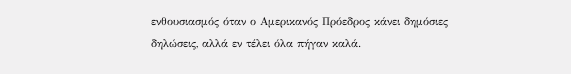ενθουσιασμός όταν ο Αμερικανός Πρόεδρος κάνει δημόσιες δηλώσεις, αλλά εν τέλει όλα πήγαν καλά.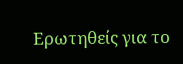Ερωτηθείς για το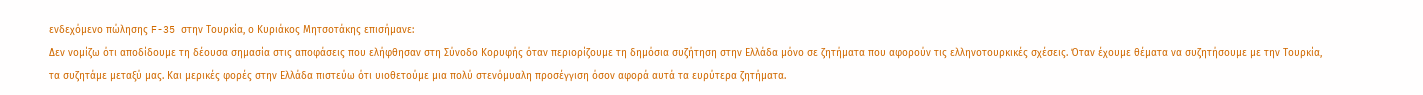ενδεχόμενο πώλησης F-35 στην Τουρκία, ο Κυριάκος Μητσοτάκης επισήμανε:
Δεν νομίζω ότι αποδίδουμε τη δέουσα σημασία στις αποφάσεις που ελήφθησαν στη Σύνοδο Κορυφής όταν περιορίζουμε τη δημόσια συζήτηση στην Ελλάδα μόνο σε ζητήματα που αφορούν τις ελληνοτουρκικές σχέσεις. Όταν έχουμε θέματα να συζητήσουμε με την Τουρκία, τα συζητάμε μεταξύ μας. Και μερικές φορές στην Ελλάδα πιστεύω ότι υιοθετούμε μια πολύ στενόμυαλη προσέγγιση όσον αφορά αυτά τα ευρύτερα ζητήματα.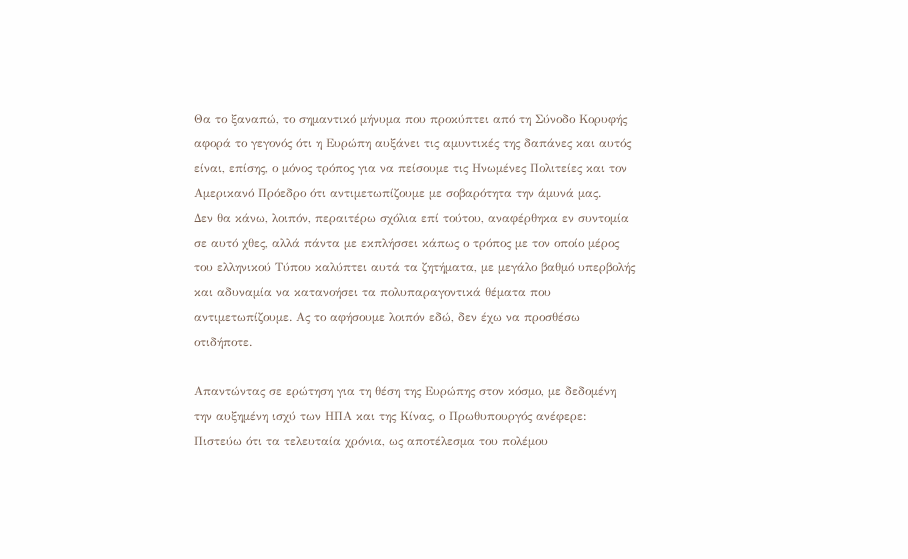Θα το ξαναπώ, το σημαντικό μήνυμα που προκύπτει από τη Σύνοδο Κορυφής αφορά το γεγονός ότι η Ευρώπη αυξάνει τις αμυντικές της δαπάνες και αυτός είναι, επίσης, ο μόνος τρόπος για να πείσουμε τις Ηνωμένες Πολιτείες και τον Αμερικανό Πρόεδρο ότι αντιμετωπίζουμε με σοβαρότητα την άμυνά μας.
Δεν θα κάνω, λοιπόν, περαιτέρω σχόλια επί τούτου, αναφέρθηκα εν συντομία σε αυτό χθες, αλλά πάντα με εκπλήσσει κάπως ο τρόπος με τον οποίο μέρος του ελληνικού Τύπου καλύπτει αυτά τα ζητήματα, με μεγάλο βαθμό υπερβολής και αδυναμία να κατανοήσει τα πολυπαραγοντικά θέματα που αντιμετωπίζουμε. Ας το αφήσουμε λοιπόν εδώ, δεν έχω να προσθέσω οτιδήποτε.

Απαντώντας σε ερώτηση για τη θέση της Ευρώπης στον κόσμο, με δεδομένη την αυξημένη ισχύ των ΗΠΑ και της Κίνας, ο Πρωθυπουργός ανέφερε:
Πιστεύω ότι τα τελευταία χρόνια, ως αποτέλεσμα του πολέμου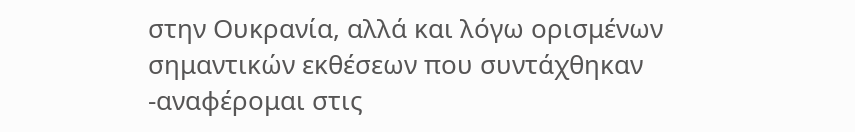στην Ουκρανία, αλλά και λόγω ορισμένων σημαντικών εκθέσεων που συντάχθηκαν -αναφέρομαι στις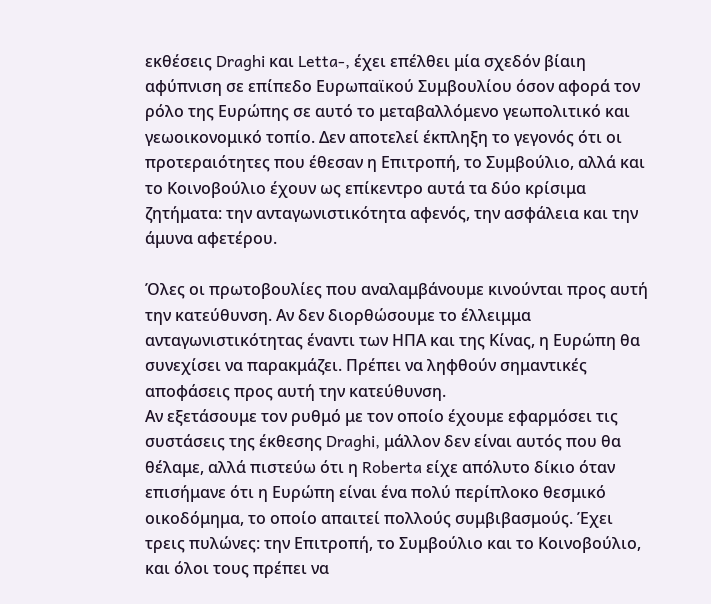εκθέσεις Draghi και Letta-, έχει επέλθει μία σχεδόν βίαιη αφύπνιση σε επίπεδο Ευρωπαϊκού Συμβουλίου όσον αφορά τον ρόλο της Ευρώπης σε αυτό το μεταβαλλόμενο γεωπολιτικό και γεωοικονομικό τοπίο. Δεν αποτελεί έκπληξη το γεγονός ότι οι προτεραιότητες που έθεσαν η Επιτροπή, το Συμβούλιο, αλλά και το Κοινοβούλιο έχουν ως επίκεντρο αυτά τα δύο κρίσιμα ζητήματα: την ανταγωνιστικότητα αφενός, την ασφάλεια και την άμυνα αφετέρου.

Όλες οι πρωτοβουλίες που αναλαμβάνουμε κινούνται προς αυτή την κατεύθυνση. Αν δεν διορθώσουμε το έλλειμμα ανταγωνιστικότητας έναντι των ΗΠΑ και της Κίνας, η Ευρώπη θα συνεχίσει να παρακμάζει. Πρέπει να ληφθούν σημαντικές αποφάσεις προς αυτή την κατεύθυνση.
Αν εξετάσουμε τον ρυθμό με τον οποίο έχουμε εφαρμόσει τις συστάσεις της έκθεσης Draghi, μάλλον δεν είναι αυτός που θα θέλαμε, αλλά πιστεύω ότι η Roberta είχε απόλυτο δίκιο όταν επισήμανε ότι η Ευρώπη είναι ένα πολύ περίπλοκο θεσμικό οικοδόμημα, το οποίο απαιτεί πολλούς συμβιβασμούς. Έχει τρεις πυλώνες: την Επιτροπή, το Συμβούλιο και το Κοινοβούλιο, και όλοι τους πρέπει να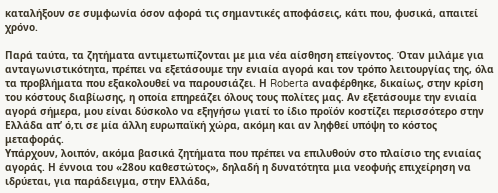καταλήξουν σε συμφωνία όσον αφορά τις σημαντικές αποφάσεις, κάτι που, φυσικά, απαιτεί χρόνο.

Παρά ταύτα, τα ζητήματα αντιμετωπίζονται με μια νέα αίσθηση επείγοντος. Όταν μιλάμε για ανταγωνιστικότητα, πρέπει να εξετάσουμε την ενιαία αγορά και τον τρόπο λειτουργίας της, όλα τα προβλήματα που εξακολουθεί να παρουσιάζει. Η Roberta αναφέρθηκε, δικαίως, στην κρίση του κόστους διαβίωσης, η οποία επηρεάζει όλους τους πολίτες μας. Αν εξετάσουμε την ενιαία αγορά σήμερα, μου είναι δύσκολο να εξηγήσω γιατί το ίδιο προϊόν κοστίζει περισσότερο στην Ελλάδα απ’ ό,τι σε μία άλλη ευρωπαϊκή χώρα, ακόμη και αν ληφθεί υπόψη το κόστος μεταφοράς.
Υπάρχουν, λοιπόν, ακόμα βασικά ζητήματα που πρέπει να επιλυθούν στο πλαίσιο της ενιαίας αγοράς. Η έννοια του «28ου καθεστώτος», δηλαδή η δυνατότητα μια νεοφυής επιχείρηση να ιδρύεται, για παράδειγμα, στην Ελλάδα,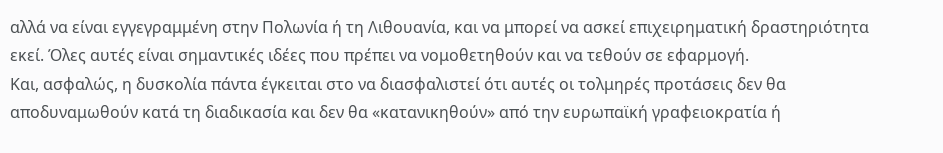αλλά να είναι εγγεγραμμένη στην Πολωνία ή τη Λιθουανία, και να μπορεί να ασκεί επιχειρηματική δραστηριότητα εκεί. Όλες αυτές είναι σημαντικές ιδέες που πρέπει να νομοθετηθούν και να τεθούν σε εφαρμογή.
Και, ασφαλώς, η δυσκολία πάντα έγκειται στο να διασφαλιστεί ότι αυτές οι τολμηρές προτάσεις δεν θα αποδυναμωθούν κατά τη διαδικασία και δεν θα «κατανικηθούν» από την ευρωπαϊκή γραφειοκρατία ή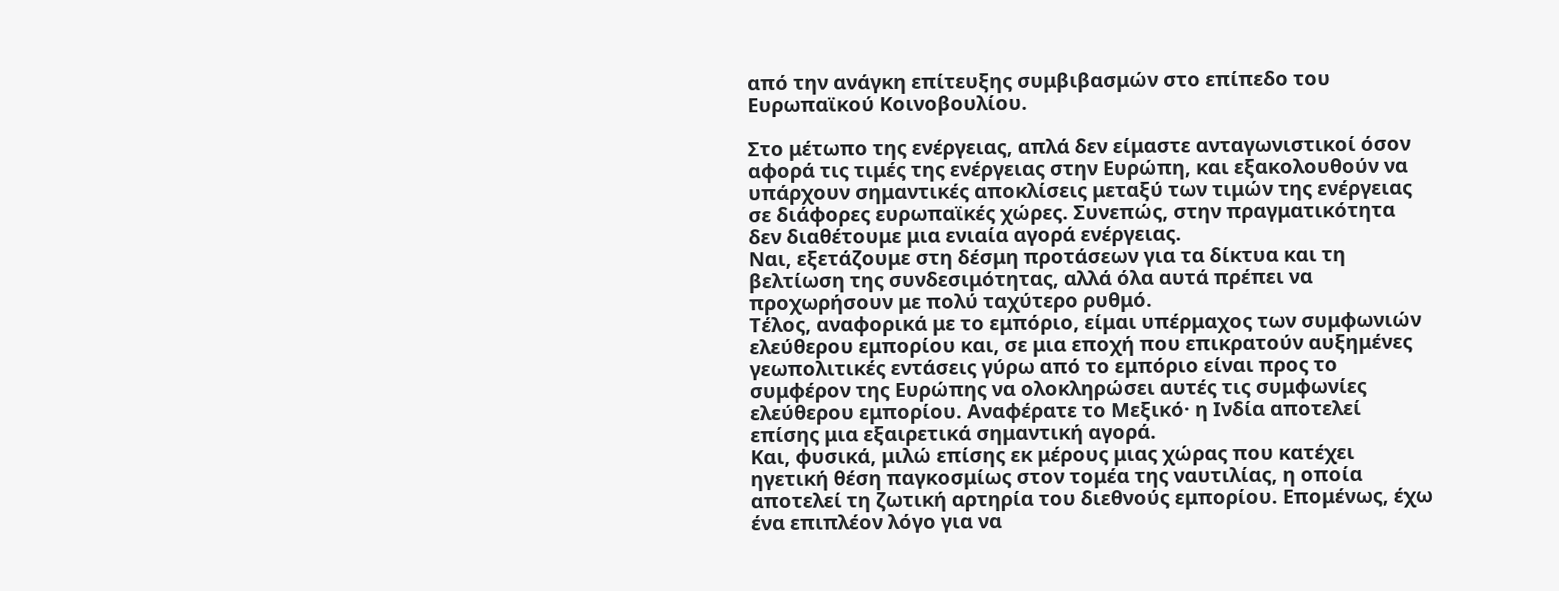από την ανάγκη επίτευξης συμβιβασμών στο επίπεδο του Ευρωπαϊκού Κοινοβουλίου.

Στο μέτωπο της ενέργειας, απλά δεν είμαστε ανταγωνιστικοί όσον αφορά τις τιμές της ενέργειας στην Ευρώπη, και εξακολουθούν να υπάρχουν σημαντικές αποκλίσεις μεταξύ των τιμών της ενέργειας σε διάφορες ευρωπαϊκές χώρες. Συνεπώς, στην πραγματικότητα δεν διαθέτουμε μια ενιαία αγορά ενέργειας.
Ναι, εξετάζουμε στη δέσμη προτάσεων για τα δίκτυα και τη βελτίωση της συνδεσιμότητας, αλλά όλα αυτά πρέπει να προχωρήσουν με πολύ ταχύτερο ρυθμό.
Τέλος, αναφορικά με το εμπόριο, είμαι υπέρμαχος των συμφωνιών ελεύθερου εμπορίου και, σε μια εποχή που επικρατούν αυξημένες γεωπολιτικές εντάσεις γύρω από το εμπόριο είναι προς το συμφέρον της Ευρώπης να ολοκληρώσει αυτές τις συμφωνίες ελεύθερου εμπορίου. Αναφέρατε το Μεξικό· η Ινδία αποτελεί επίσης μια εξαιρετικά σημαντική αγορά.
Και, φυσικά, μιλώ επίσης εκ μέρους μιας χώρας που κατέχει ηγετική θέση παγκοσμίως στον τομέα της ναυτιλίας, η οποία αποτελεί τη ζωτική αρτηρία του διεθνούς εμπορίου. Επομένως, έχω ένα επιπλέον λόγο για να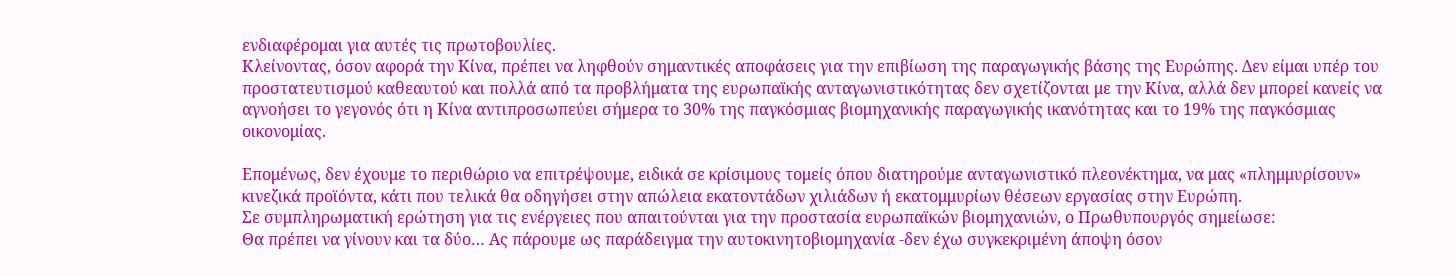ενδιαφέρομαι για αυτές τις πρωτοβουλίες.
Κλείνοντας, όσον αφορά την Κίνα, πρέπει να ληφθούν σημαντικές αποφάσεις για την επιβίωση της παραγωγικής βάσης της Ευρώπης. Δεν είμαι υπέρ του προστατευτισμού καθεαυτού και πολλά από τα προβλήματα της ευρωπαϊκής ανταγωνιστικότητας δεν σχετίζονται με την Κίνα, αλλά δεν μπορεί κανείς να αγνοήσει το γεγονός ότι η Κίνα αντιπροσωπεύει σήμερα το 30% της παγκόσμιας βιομηχανικής παραγωγικής ικανότητας και το 19% της παγκόσμιας οικονομίας.

Επομένως, δεν έχουμε το περιθώριο να επιτρέψουμε, ειδικά σε κρίσιμους τομείς όπου διατηρούμε ανταγωνιστικό πλεονέκτημα, να μας «πλημμυρίσουν» κινεζικά προϊόντα, κάτι που τελικά θα οδηγήσει στην απώλεια εκατοντάδων χιλιάδων ή εκατομμυρίων θέσεων εργασίας στην Ευρώπη.
Σε συμπληρωματική ερώτηση για τις ενέργειες που απαιτούνται για την προστασία ευρωπαϊκών βιομηχανιών, ο Πρωθυπουργός σημείωσε:
Θα πρέπει να γίνουν και τα δύο… Ας πάρουμε ως παράδειγμα την αυτοκινητοβιομηχανία -δεν έχω συγκεκριμένη άποψη όσον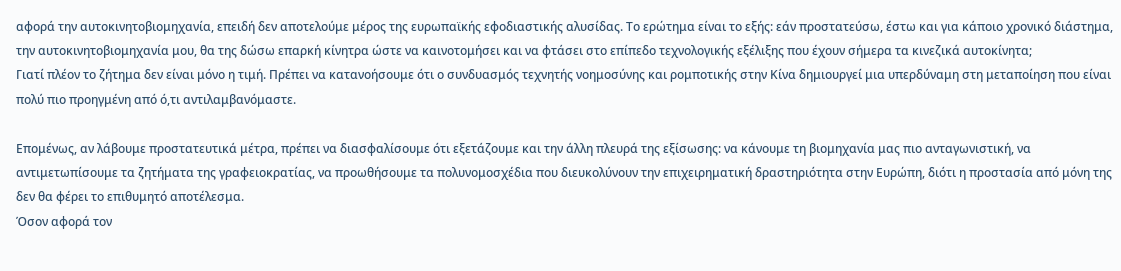αφορά την αυτοκινητοβιομηχανία, επειδή δεν αποτελούμε μέρος της ευρωπαϊκής εφοδιαστικής αλυσίδας. Το ερώτημα είναι το εξής: εάν προστατεύσω, έστω και για κάποιο χρονικό διάστημα, την αυτοκινητοβιομηχανία μου, θα της δώσω επαρκή κίνητρα ώστε να καινοτομήσει και να φτάσει στο επίπεδο τεχνολογικής εξέλιξης που έχουν σήμερα τα κινεζικά αυτοκίνητα;
Γιατί πλέον το ζήτημα δεν είναι μόνο η τιμή. Πρέπει να κατανοήσουμε ότι ο συνδυασμός τεχνητής νοημοσύνης και ρομποτικής στην Κίνα δημιουργεί μια υπερδύναμη στη μεταποίηση που είναι πολύ πιο προηγμένη από ό,τι αντιλαμβανόμαστε.

Επομένως, αν λάβουμε προστατευτικά μέτρα, πρέπει να διασφαλίσουμε ότι εξετάζουμε και την άλλη πλευρά της εξίσωσης: να κάνουμε τη βιομηχανία μας πιο ανταγωνιστική, να αντιμετωπίσουμε τα ζητήματα της γραφειοκρατίας, να προωθήσουμε τα πολυνομοσχέδια που διευκολύνουν την επιχειρηματική δραστηριότητα στην Ευρώπη, διότι η προστασία από μόνη της δεν θα φέρει το επιθυμητό αποτέλεσμα.
Όσον αφορά τον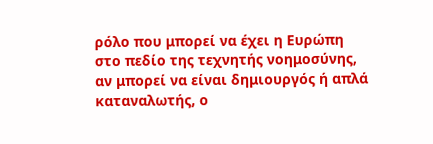ρόλο που μπορεί να έχει η Ευρώπη στο πεδίο της τεχνητής νοημοσύνης, αν μπορεί να είναι δημιουργός ή απλά καταναλωτής, ο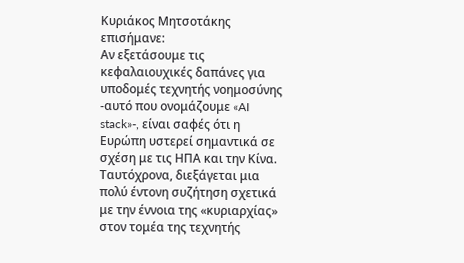Κυριάκος Μητσοτάκης επισήμανε:
Αν εξετάσουμε τις κεφαλαιουχικές δαπάνες για υποδομές τεχνητής νοημοσύνης -αυτό που ονομάζουμε «AI stack»-, είναι σαφές ότι η Ευρώπη υστερεί σημαντικά σε σχέση με τις ΗΠΑ και την Κίνα. Ταυτόχρονα, διεξάγεται μια πολύ έντονη συζήτηση σχετικά με την έννοια της «κυριαρχίας» στον τομέα της τεχνητής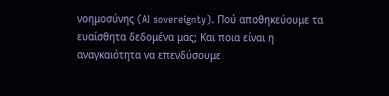νοημοσύνης (AI sovereignty). Πού αποθηκεύουμε τα ευαίσθητα δεδομένα μας; Και ποια είναι η αναγκαιότητα να επενδύσουμε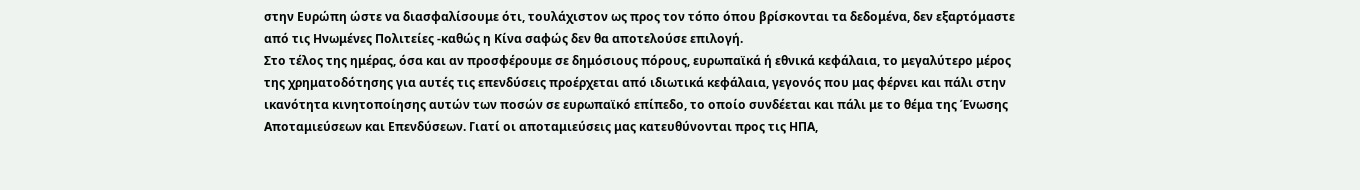στην Ευρώπη ώστε να διασφαλίσουμε ότι, τουλάχιστον ως προς τον τόπο όπου βρίσκονται τα δεδομένα, δεν εξαρτόμαστε από τις Ηνωμένες Πολιτείες -καθώς η Κίνα σαφώς δεν θα αποτελούσε επιλογή.
Στο τέλος της ημέρας, όσα και αν προσφέρουμε σε δημόσιους πόρους, ευρωπαϊκά ή εθνικά κεφάλαια, το μεγαλύτερο μέρος της χρηματοδότησης για αυτές τις επενδύσεις προέρχεται από ιδιωτικά κεφάλαια, γεγονός που μας φέρνει και πάλι στην ικανότητα κινητοποίησης αυτών των ποσών σε ευρωπαϊκό επίπεδο, το οποίο συνδέεται και πάλι με το θέμα της Ένωσης Αποταμιεύσεων και Επενδύσεων. Γιατί οι αποταμιεύσεις μας κατευθύνονται προς τις ΗΠΑ,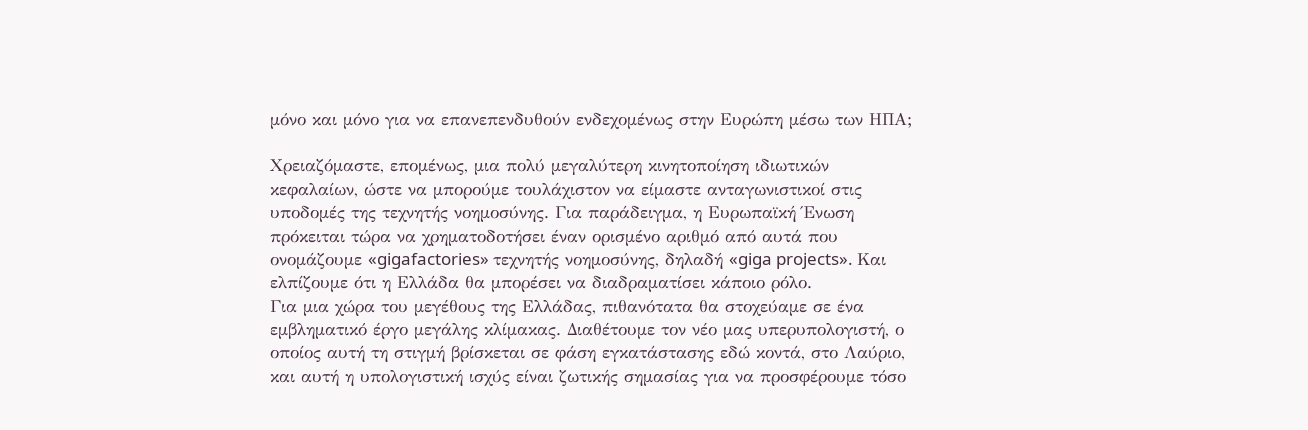μόνο και μόνο για να επανεπενδυθούν ενδεχομένως στην Ευρώπη μέσω των ΗΠΑ;

Χρειαζόμαστε, επομένως, μια πολύ μεγαλύτερη κινητοποίηση ιδιωτικών κεφαλαίων, ώστε να μπορούμε τουλάχιστον να είμαστε ανταγωνιστικοί στις υποδομές της τεχνητής νοημοσύνης. Για παράδειγμα, η Ευρωπαϊκή Ένωση πρόκειται τώρα να χρηματοδοτήσει έναν ορισμένο αριθμό από αυτά που ονομάζουμε «gigafactories» τεχνητής νοημοσύνης, δηλαδή «giga projects». Και ελπίζουμε ότι η Ελλάδα θα μπορέσει να διαδραματίσει κάποιο ρόλο.
Για μια χώρα του μεγέθους της Ελλάδας, πιθανότατα θα στοχεύαμε σε ένα εμβληματικό έργο μεγάλης κλίμακας. Διαθέτουμε τον νέο μας υπερυπολογιστή, ο οποίος αυτή τη στιγμή βρίσκεται σε φάση εγκατάστασης εδώ κοντά, στο Λαύριο, και αυτή η υπολογιστική ισχύς είναι ζωτικής σημασίας για να προσφέρουμε τόσο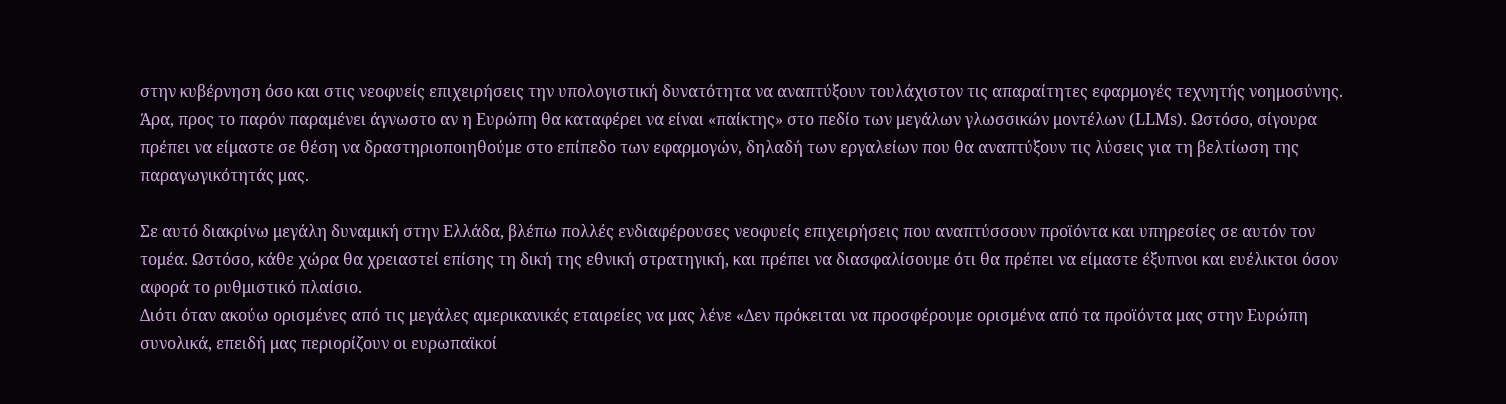στην κυβέρνηση όσο και στις νεοφυείς επιχειρήσεις την υπολογιστική δυνατότητα να αναπτύξουν τουλάχιστον τις απαραίτητες εφαρμογές τεχνητής νοημοσύνης.
Άρα, προς το παρόν παραμένει άγνωστο αν η Ευρώπη θα καταφέρει να είναι «παίκτης» στο πεδίο των μεγάλων γλωσσικών μοντέλων (LLMs). Ωστόσο, σίγουρα πρέπει να είμαστε σε θέση να δραστηριοποιηθούμε στο επίπεδο των εφαρμογών, δηλαδή των εργαλείων που θα αναπτύξουν τις λύσεις για τη βελτίωση της παραγωγικότητάς μας.

Σε αυτό διακρίνω μεγάλη δυναμική στην Ελλάδα, βλέπω πολλές ενδιαφέρουσες νεοφυείς επιχειρήσεις που αναπτύσσουν προϊόντα και υπηρεσίες σε αυτόν τον τομέα. Ωστόσο, κάθε χώρα θα χρειαστεί επίσης τη δική της εθνική στρατηγική, και πρέπει να διασφαλίσουμε ότι θα πρέπει να είμαστε έξυπνοι και ευέλικτοι όσον αφορά το ρυθμιστικό πλαίσιο.
Διότι όταν ακούω ορισμένες από τις μεγάλες αμερικανικές εταιρείες να μας λένε «Δεν πρόκειται να προσφέρουμε ορισμένα από τα προϊόντα μας στην Ευρώπη συνολικά, επειδή μας περιορίζουν οι ευρωπαϊκοί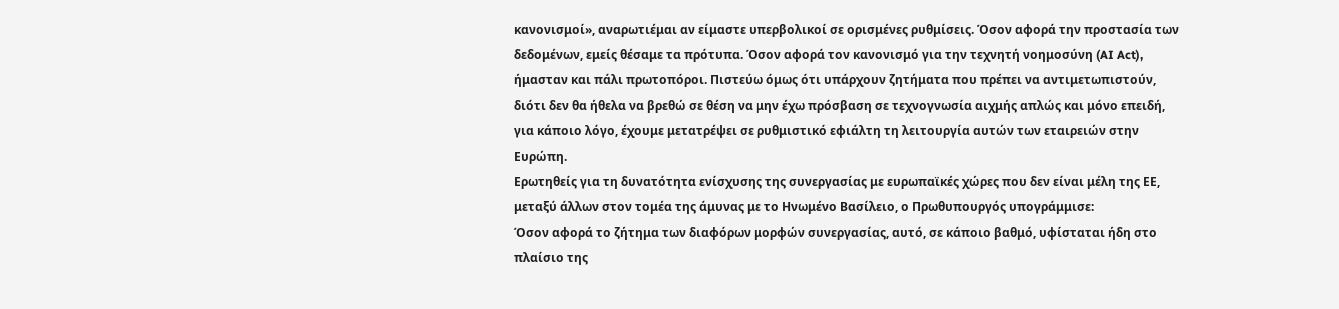κανονισμοί», αναρωτιέμαι αν είμαστε υπερβολικοί σε ορισμένες ρυθμίσεις. Όσον αφορά την προστασία των δεδομένων, εμείς θέσαμε τα πρότυπα. Όσον αφορά τον κανονισμό για την τεχνητή νοημοσύνη (AI Act), ήμασταν και πάλι πρωτοπόροι. Πιστεύω όμως ότι υπάρχουν ζητήματα που πρέπει να αντιμετωπιστούν, διότι δεν θα ήθελα να βρεθώ σε θέση να μην έχω πρόσβαση σε τεχνογνωσία αιχμής απλώς και μόνο επειδή, για κάποιο λόγο, έχουμε μετατρέψει σε ρυθμιστικό εφιάλτη τη λειτουργία αυτών των εταιρειών στην Ευρώπη.
Ερωτηθείς για τη δυνατότητα ενίσχυσης της συνεργασίας με ευρωπαϊκές χώρες που δεν είναι μέλη της ΕΕ, μεταξύ άλλων στον τομέα της άμυνας με το Ηνωμένο Βασίλειο, ο Πρωθυπουργός υπογράμμισε:
Όσον αφορά το ζήτημα των διαφόρων μορφών συνεργασίας, αυτό, σε κάποιο βαθμό, υφίσταται ήδη στο πλαίσιο της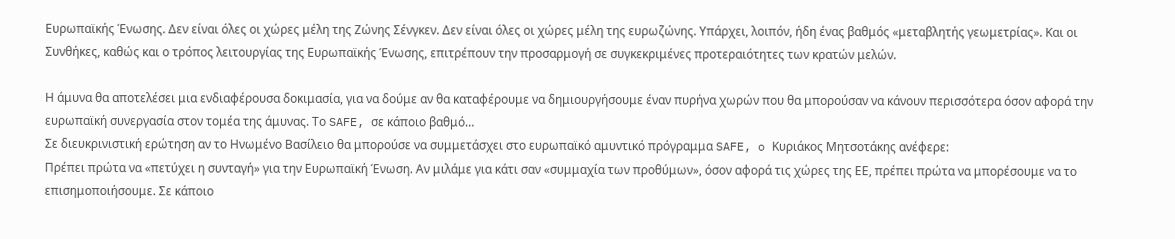Ευρωπαϊκής Ένωσης. Δεν είναι όλες οι χώρες μέλη της Ζώνης Σένγκεν. Δεν είναι όλες οι χώρες μέλη της ευρωζώνης. Υπάρχει, λοιπόν, ήδη ένας βαθμός «μεταβλητής γεωμετρίας». Και οι Συνθήκες, καθώς και ο τρόπος λειτουργίας της Ευρωπαϊκής Ένωσης, επιτρέπουν την προσαρμογή σε συγκεκριμένες προτεραιότητες των κρατών μελών.

Η άμυνα θα αποτελέσει μια ενδιαφέρουσα δοκιμασία, για να δούμε αν θα καταφέρουμε να δημιουργήσουμε έναν πυρήνα χωρών που θα μπορούσαν να κάνουν περισσότερα όσον αφορά την ευρωπαϊκή συνεργασία στον τομέα της άμυνας. Το SAFE, σε κάποιο βαθμό…
Σε διευκρινιστική ερώτηση αν το Ηνωμένο Βασίλειο θα μπορούσε να συμμετάσχει στο ευρωπαϊκό αμυντικό πρόγραμμα SAFE, o Κυριάκος Μητσοτάκης ανέφερε:
Πρέπει πρώτα να «πετύχει η συνταγή» για την Ευρωπαϊκή Ένωση. Αν μιλάμε για κάτι σαν «συμμαχία των προθύμων», όσον αφορά τις χώρες της ΕΕ, πρέπει πρώτα να μπορέσουμε να το επισημοποιήσουμε. Σε κάποιο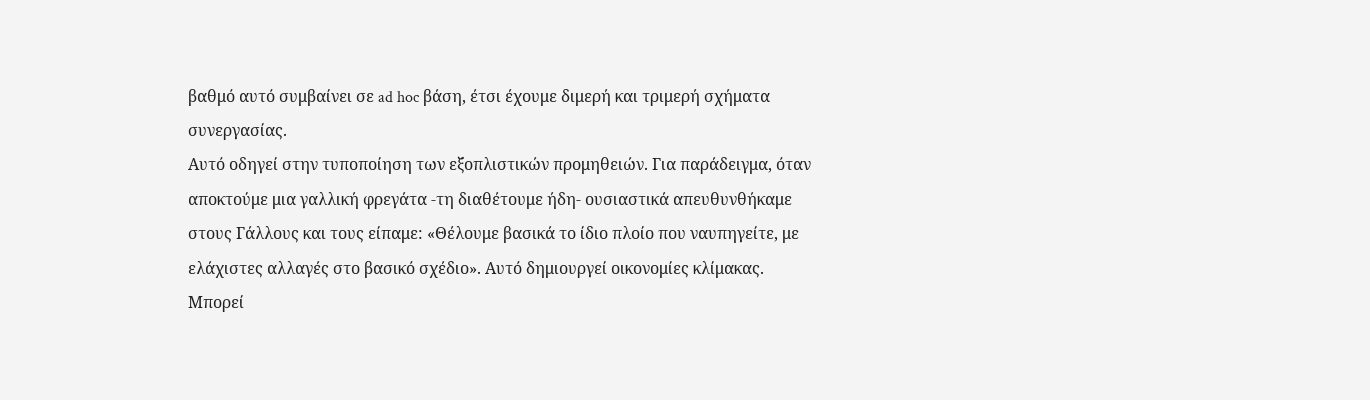βαθμό αυτό συμβαίνει σε ad hoc βάση, έτσι έχουμε διμερή και τριμερή σχήματα συνεργασίας.
Αυτό οδηγεί στην τυποποίηση των εξοπλιστικών προμηθειών. Για παράδειγμα, όταν αποκτούμε μια γαλλική φρεγάτα -τη διαθέτουμε ήδη- ουσιαστικά απευθυνθήκαμε στους Γάλλους και τους είπαμε: «Θέλουμε βασικά το ίδιο πλοίο που ναυπηγείτε, με ελάχιστες αλλαγές στο βασικό σχέδιο». Αυτό δημιουργεί οικονομίες κλίμακας. Μπορεί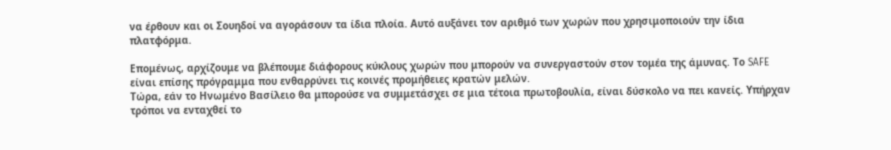να έρθουν και οι Σουηδοί να αγοράσουν τα ίδια πλοία. Αυτό αυξάνει τον αριθμό των χωρών που χρησιμοποιούν την ίδια πλατφόρμα.

Επομένως, αρχίζουμε να βλέπουμε διάφορους κύκλους χωρών που μπορούν να συνεργαστούν στον τομέα της άμυνας. Το SAFE είναι επίσης πρόγραμμα που ενθαρρύνει τις κοινές προμήθειες κρατών μελών.
Τώρα, εάν το Ηνωμένο Βασίλειο θα μπορούσε να συμμετάσχει σε μια τέτοια πρωτοβουλία, είναι δύσκολο να πει κανείς. Υπήρχαν τρόποι να ενταχθεί το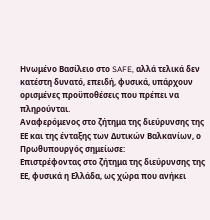Ηνωμένο Βασίλειο στο SAFE, αλλά τελικά δεν κατέστη δυνατό, επειδή, φυσικά, υπάρχουν ορισμένες προϋποθέσεις που πρέπει να πληρούνται.
Αναφερόμενος στο ζήτημα της διεύρυνσης της ΕΕ και της ένταξης των Δυτικών Βαλκανίων, ο Πρωθυπουργός σημείωσε:
Επιστρέφοντας στο ζήτημα της διεύρυνσης της ΕΕ, φυσικά η Ελλάδα, ως χώρα που ανήκει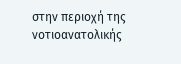στην περιοχή της νοτιοανατολικής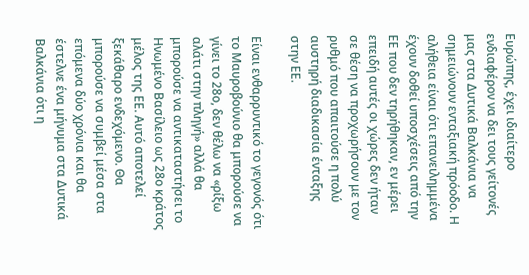Ευρώπης, έχει ιδιαίτερο ενδιαφέρον να δει τους γείτονές μας στα Δυτικά Βαλκάνια να σημειώνουν ενταξιακή πρόοδο. Η αλήθεια είναι ότι επανειλημμένα έχουν δοθεί υποσχέσεις από την ΕΕ που δεν τηρήθηκαν, εν μέρει επειδή αυτές οι χώρες δεν ήταν σε θέση να προχωρήσουν με τον ρυθμό που απαιτούσε η πολύ αυστηρή διαδικασία ένταξης στην ΕΕ.

Είναι ενθαρρυντικό το γεγονός ότι το Μαυροβούνιο θα μπορούσε να γίνει το 28ο, δεν θέλω να «ρίξω αλάτι στην πληγή» αλλά θα μπορούσε να αντικαταστήσει το Ηνωμένο Βασίλειο ως 28ο κράτος μέλος της ΕΕ. Αυτό αποτελεί ξεκάθαρο ενδεχόμενο. Θα μπορούσε να συμβεί μέσα στα επόμενα δύο χρόνια και θα έστελνε ένα μήνυμα στα Δυτικά Βαλκάνια ότι η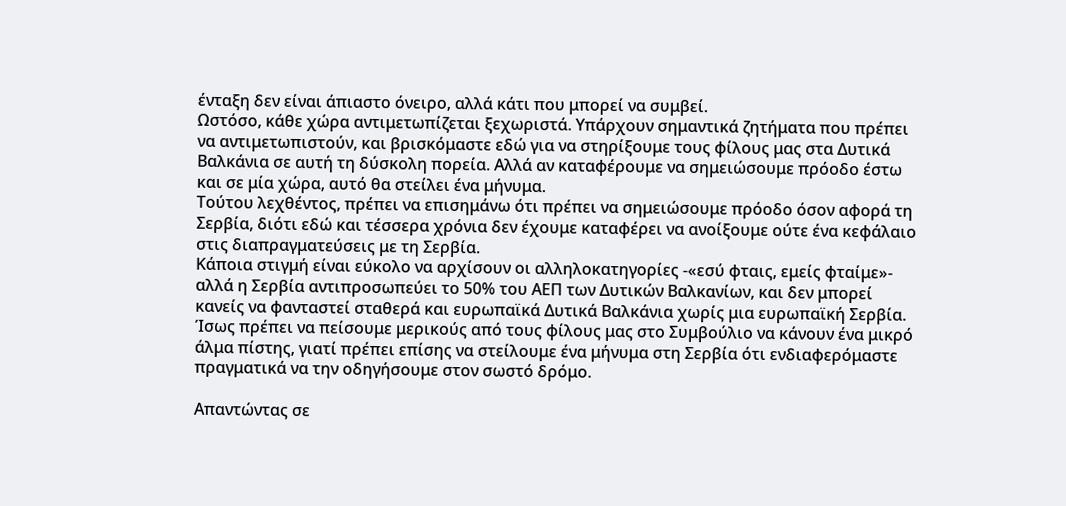ένταξη δεν είναι άπιαστο όνειρο, αλλά κάτι που μπορεί να συμβεί.
Ωστόσο, κάθε χώρα αντιμετωπίζεται ξεχωριστά. Υπάρχουν σημαντικά ζητήματα που πρέπει να αντιμετωπιστούν, και βρισκόμαστε εδώ για να στηρίξουμε τους φίλους μας στα Δυτικά Βαλκάνια σε αυτή τη δύσκολη πορεία. Αλλά αν καταφέρουμε να σημειώσουμε πρόοδο έστω και σε μία χώρα, αυτό θα στείλει ένα μήνυμα.
Τούτου λεχθέντος, πρέπει να επισημάνω ότι πρέπει να σημειώσουμε πρόοδο όσον αφορά τη Σερβία, διότι εδώ και τέσσερα χρόνια δεν έχουμε καταφέρει να ανοίξουμε ούτε ένα κεφάλαιο στις διαπραγματεύσεις με τη Σερβία.
Κάποια στιγμή είναι εύκολο να αρχίσουν οι αλληλοκατηγορίες -«εσύ φταις, εμείς φταίμε»- αλλά η Σερβία αντιπροσωπεύει το 50% του ΑΕΠ των Δυτικών Βαλκανίων, και δεν μπορεί κανείς να φανταστεί σταθερά και ευρωπαϊκά Δυτικά Βαλκάνια χωρίς μια ευρωπαϊκή Σερβία.
Ίσως πρέπει να πείσουμε μερικούς από τους φίλους μας στο Συμβούλιο να κάνουν ένα μικρό άλμα πίστης, γιατί πρέπει επίσης να στείλουμε ένα μήνυμα στη Σερβία ότι ενδιαφερόμαστε πραγματικά να την οδηγήσουμε στον σωστό δρόμο.

Απαντώντας σε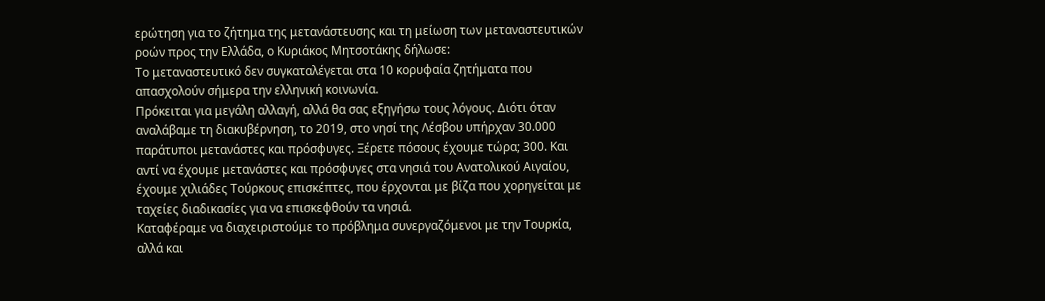ερώτηση για το ζήτημα της μετανάστευσης και τη μείωση των μεταναστευτικών ροών προς την Ελλάδα, ο Κυριάκος Μητσοτάκης δήλωσε:
Το μεταναστευτικό δεν συγκαταλέγεται στα 10 κορυφαία ζητήματα που απασχολούν σήμερα την ελληνική κοινωνία.
Πρόκειται για μεγάλη αλλαγή, αλλά θα σας εξηγήσω τους λόγους. Διότι όταν αναλάβαμε τη διακυβέρνηση, το 2019, στο νησί της Λέσβου υπήρχαν 30.000 παράτυποι μετανάστες και πρόσφυγες. Ξέρετε πόσους έχουμε τώρα; 300. Και αντί να έχουμε μετανάστες και πρόσφυγες στα νησιά του Ανατολικού Αιγαίου, έχουμε χιλιάδες Τούρκους επισκέπτες, που έρχονται με βίζα που χορηγείται με ταχείες διαδικασίες για να επισκεφθούν τα νησιά.
Καταφέραμε να διαχειριστούμε το πρόβλημα συνεργαζόμενοι με την Τουρκία, αλλά και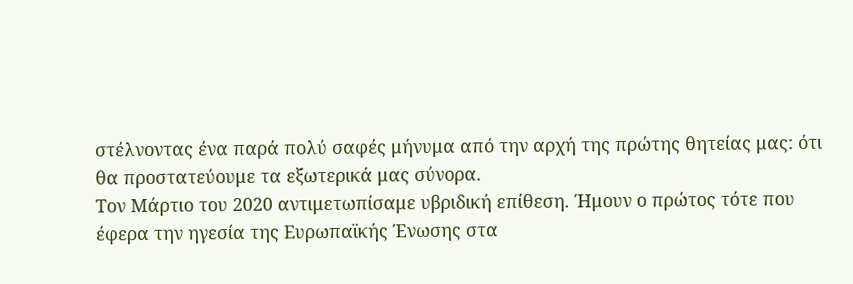στέλνοντας ένα παρά πολύ σαφές μήνυμα από την αρχή της πρώτης θητείας μας: ότι θα προστατεύουμε τα εξωτερικά μας σύνορα.
Τον Μάρτιο του 2020 αντιμετωπίσαμε υβριδική επίθεση. Ήμουν ο πρώτος τότε που έφερα την ηγεσία της Ευρωπαϊκής Ένωσης στα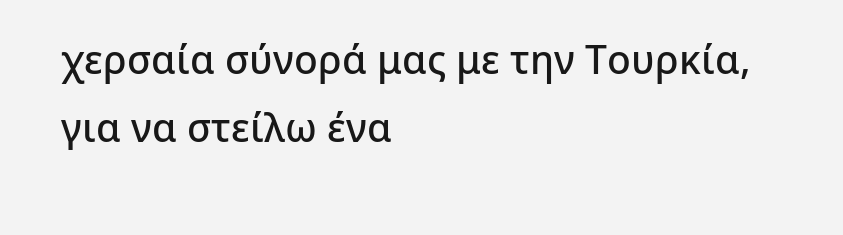χερσαία σύνορά μας με την Τουρκία, για να στείλω ένα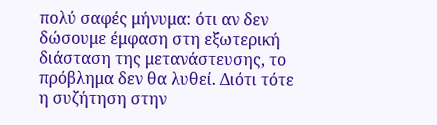πολύ σαφές μήνυμα: ότι αν δεν δώσουμε έμφαση στη εξωτερική διάσταση της μετανάστευσης, το πρόβλημα δεν θα λυθεί. Διότι τότε η συζήτηση στην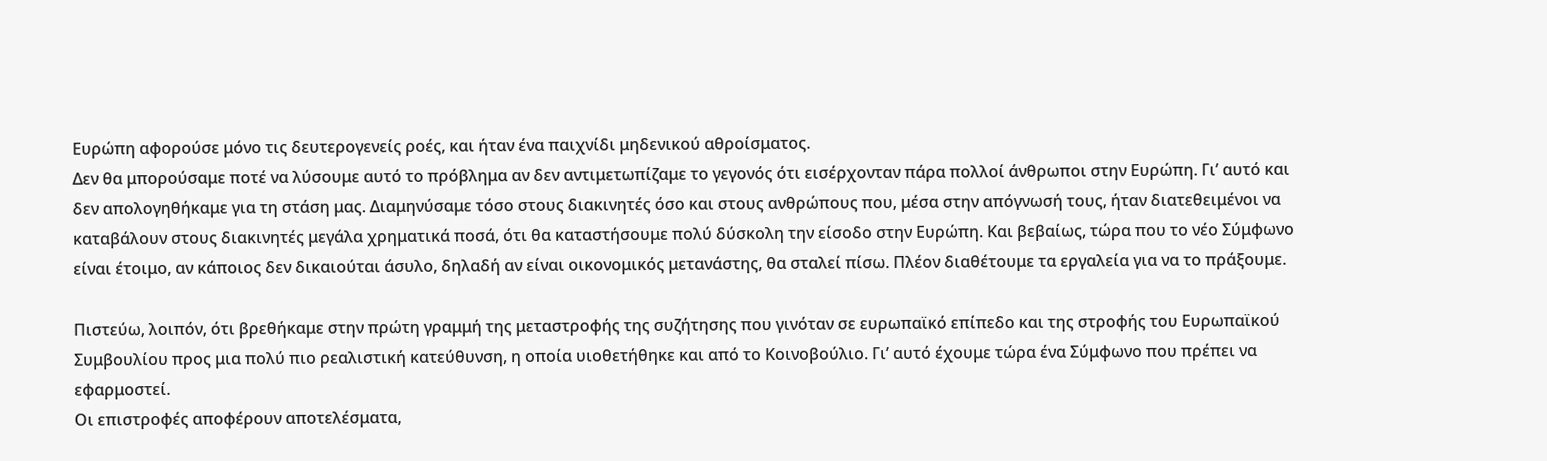Ευρώπη αφορούσε μόνο τις δευτερογενείς ροές, και ήταν ένα παιχνίδι μηδενικού αθροίσματος.
Δεν θα μπορούσαμε ποτέ να λύσουμε αυτό το πρόβλημα αν δεν αντιμετωπίζαμε το γεγονός ότι εισέρχονταν πάρα πολλοί άνθρωποι στην Ευρώπη. Γι’ αυτό και δεν απολογηθήκαμε για τη στάση μας. Διαμηνύσαμε τόσο στους διακινητές όσο και στους ανθρώπους που, μέσα στην απόγνωσή τους, ήταν διατεθειμένοι να καταβάλουν στους διακινητές μεγάλα χρηματικά ποσά, ότι θα καταστήσουμε πολύ δύσκολη την είσοδο στην Ευρώπη. Και βεβαίως, τώρα που το νέο Σύμφωνο είναι έτοιμο, αν κάποιος δεν δικαιούται άσυλο, δηλαδή αν είναι οικονομικός μετανάστης, θα σταλεί πίσω. Πλέον διαθέτουμε τα εργαλεία για να το πράξουμε.

Πιστεύω, λοιπόν, ότι βρεθήκαμε στην πρώτη γραμμή της μεταστροφής της συζήτησης που γινόταν σε ευρωπαϊκό επίπεδο και της στροφής του Ευρωπαϊκού Συμβουλίου προς μια πολύ πιο ρεαλιστική κατεύθυνση, η οποία υιοθετήθηκε και από το Κοινοβούλιο. Γι’ αυτό έχουμε τώρα ένα Σύμφωνο που πρέπει να εφαρμοστεί.
Οι επιστροφές αποφέρουν αποτελέσματα,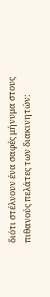διότι στέλνουν ένα σαφές μήνυμα στους πιθανούς πελάτες των διακινητών: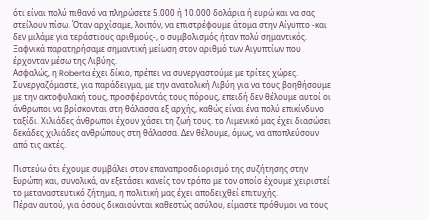ότι είναι πολύ πιθανό να πληρώσετε 5.000 ή 10.000 δολάρια ή ευρώ και να σας στείλουν πίσω. Όταν αρχίσαμε, λοιπόν, να επιστρέφουμε άτομα στην Αίγυπτο -και δεν μιλάμε για τεράστιους αριθμούς-, ο συμβολισμός ήταν πολύ σημαντικός. Ξαφνικά παρατηρήσαμε σημαντική μείωση στον αριθμό των Αιγυπτίων που έρχονταν μέσω της Λιβύης.
Ασφαλώς, η Roberta έχει δίκιο, πρέπει να συνεργαστούμε με τρίτες χώρες. Συνεργαζόμαστε, για παράδειγμα, με την ανατολική Λιβύη για να τους βοηθήσουμε με την ακτοφυλακή τους, προσφέροντάς τους πόρους, επειδή δεν θέλουμε αυτοί οι άνθρωποι να βρίσκονται στη θάλασσα εξ αρχής, καθώς είναι ένα πολύ επικίνδυνο ταξίδι. Χιλιάδες άνθρωποι έχουν χάσει τη ζωή τους. το Λιμενικό μας έχει διασώσει δεκάδες χιλιάδες ανθρώπους στη θάλασσα. Δεν θέλουμε, όμως, να αποπλεύσουν από τις ακτές.

Πιστεύω ότι έχουμε συμβάλει στον επαναπροσδιορισμό της συζήτησης στην Ευρώπη και, συνολικά, αν εξετάσει κανείς τον τρόπο με τον οποίο έχουμε χειριστεί το μεταναστευτικό ζήτημα, η πολιτική μας έχει αποδειχθεί επιτυχής.
Πέραν αυτού, για όσους δικαιούνται καθεστώς ασύλου, είμαστε πρόθυμοι να τους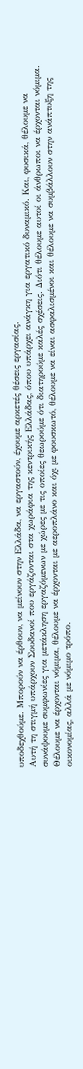υποδεχθούμε. Μπορούν να έρθουν, να μείνουν στην Ελλάδα, να εργαστούν, έχουμε αρκετές θέσεις εργασίας.
Αυτή τη στιγμή υπάρχουν Σουδανοί που εργάζονται στα χωράφια της κεντρικής Ελλάδας, όπου υπάρχει ανάγκη για εργατικό δυναμικό. Και, φυσικά, θέλουμε να συνάψουμε συμφωνίες για μετάκληση εργαζόμενων με χώρες με τις οποίες θεωρούμε ότι διατηρούμε καλές σχέσεις. Διότι θέλουμε αυτοί οι άνθρωποι να έρχονται νόμιμα. Θέλουμε να έρχονται νόμιμα, θέλουμε να έρχονται με αεροπλάνο και όχι με φουσκωτό, θέλουμε να είναι ασφαλισμένοι και θέλουμε να συμβάλλουν στην ανάπτυξη της οικονομίας, αλλά με νόμιμο τρόπο.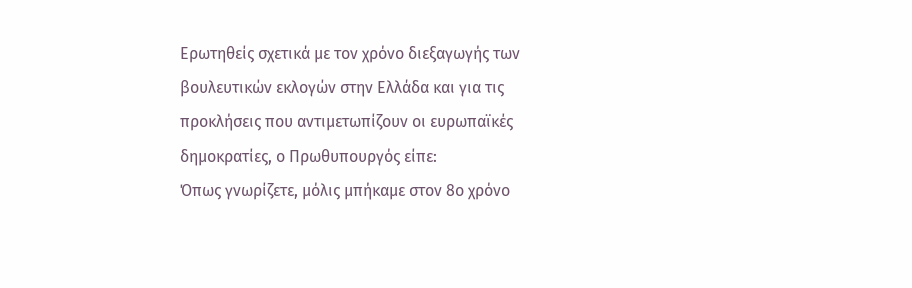Ερωτηθείς σχετικά με τον χρόνο διεξαγωγής των βουλευτικών εκλογών στην Ελλάδα και για τις προκλήσεις που αντιμετωπίζουν οι ευρωπαϊκές δημοκρατίες, ο Πρωθυπουργός είπε:
Όπως γνωρίζετε, μόλις μπήκαμε στον 8ο χρόνο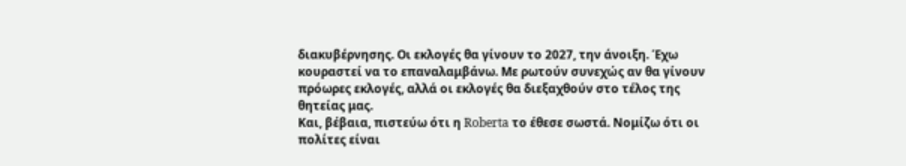διακυβέρνησης. Οι εκλογές θα γίνουν το 2027, την άνοιξη. Έχω κουραστεί να το επαναλαμβάνω. Με ρωτούν συνεχώς αν θα γίνουν πρόωρες εκλογές, αλλά οι εκλογές θα διεξαχθούν στο τέλος της θητείας μας.
Και, βέβαια, πιστεύω ότι η Roberta το έθεσε σωστά. Νομίζω ότι οι πολίτες είναι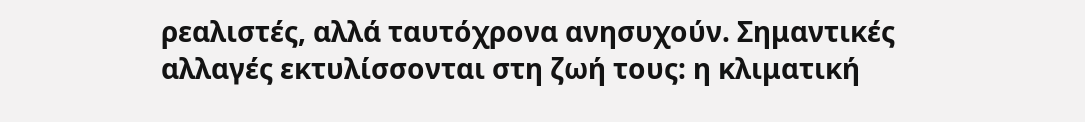ρεαλιστές, αλλά ταυτόχρονα ανησυχούν. Σημαντικές αλλαγές εκτυλίσσονται στη ζωή τους: η κλιματική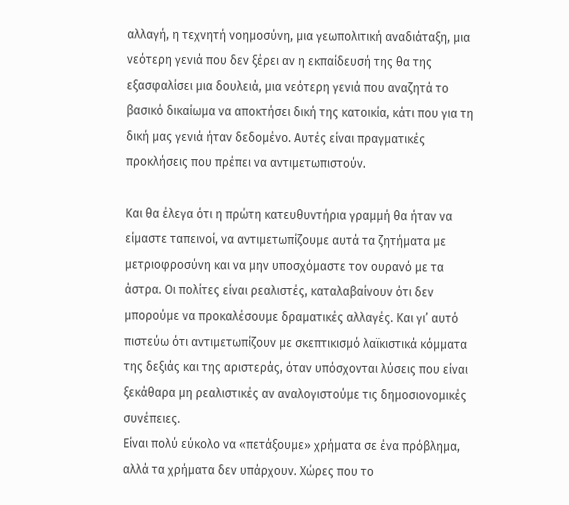αλλαγή, η τεχνητή νοημοσύνη, μια γεωπολιτική αναδιάταξη, μια νεότερη γενιά που δεν ξέρει αν η εκπαίδευσή της θα της εξασφαλίσει μια δουλειά, μια νεότερη γενιά που αναζητά το βασικό δικαίωμα να αποκτήσει δική της κατοικία, κάτι που για τη δική μας γενιά ήταν δεδομένο. Αυτές είναι πραγματικές προκλήσεις που πρέπει να αντιμετωπιστούν.

Και θα έλεγα ότι η πρώτη κατευθυντήρια γραμμή θα ήταν να είμαστε ταπεινοί, να αντιμετωπίζουμε αυτά τα ζητήματα με μετριοφροσύνη και να μην υποσχόμαστε τον ουρανό με τα άστρα. Οι πολίτες είναι ρεαλιστές, καταλαβαίνουν ότι δεν μπορούμε να προκαλέσουμε δραματικές αλλαγές. Και γι’ αυτό πιστεύω ότι αντιμετωπίζουν με σκεπτικισμό λαϊκιστικά κόμματα της δεξιάς και της αριστεράς, όταν υπόσχονται λύσεις που είναι ξεκάθαρα μη ρεαλιστικές αν αναλογιστούμε τις δημοσιονομικές συνέπειες.
Είναι πολύ εύκολο να «πετάξουμε» χρήματα σε ένα πρόβλημα, αλλά τα χρήματα δεν υπάρχουν. Χώρες που το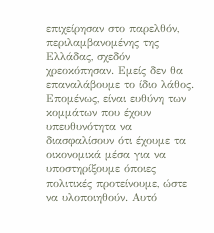επιχείρησαν στο παρελθόν, περιλαμβανομένης της Ελλάδας, σχεδόν χρεοκόπησαν. Εμείς δεν θα επαναλάβουμε το ίδιο λάθος.
Επομένως, είναι ευθύνη των κομμάτων που έχουν υπευθυνότητα να διασφαλίσουν ότι έχουμε τα οικονομικά μέσα για να υποστηρίξουμε όποιες πολιτικές προτείνουμε, ώστε να υλοποιηθούν. Αυτό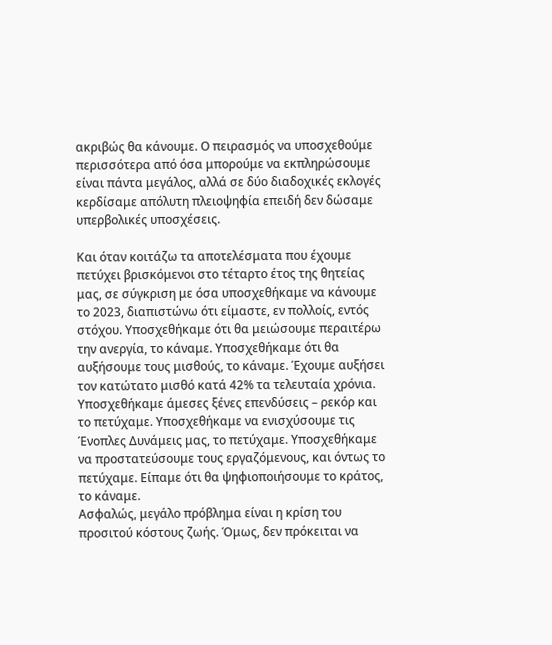ακριβώς θα κάνουμε. Ο πειρασμός να υποσχεθούμε περισσότερα από όσα μπορούμε να εκπληρώσουμε είναι πάντα μεγάλος, αλλά σε δύο διαδοχικές εκλογές κερδίσαμε απόλυτη πλειοψηφία επειδή δεν δώσαμε υπερβολικές υποσχέσεις.

Και όταν κοιτάζω τα αποτελέσματα που έχουμε πετύχει βρισκόμενοι στο τέταρτο έτος της θητείας μας, σε σύγκριση με όσα υποσχεθήκαμε να κάνουμε το 2023, διαπιστώνω ότι είμαστε, εν πολλοίς, εντός στόχου. Υποσχεθήκαμε ότι θα μειώσουμε περαιτέρω την ανεργία, το κάναμε. Υποσχεθήκαμε ότι θα αυξήσουμε τους μισθούς, το κάναμε. Έχουμε αυξήσει τον κατώτατο μισθό κατά 42% τα τελευταία χρόνια.
Υποσχεθήκαμε άμεσες ξένες επενδύσεις – ρεκόρ και το πετύχαμε. Υποσχεθήκαμε να ενισχύσουμε τις Ένοπλες Δυνάμεις μας, το πετύχαμε. Υποσχεθήκαμε να προστατεύσουμε τους εργαζόμενους, και όντως το πετύχαμε. Είπαμε ότι θα ψηφιοποιήσουμε το κράτος, το κάναμε.
Ασφαλώς, μεγάλο πρόβλημα είναι η κρίση του προσιτού κόστους ζωής. Όμως, δεν πρόκειται να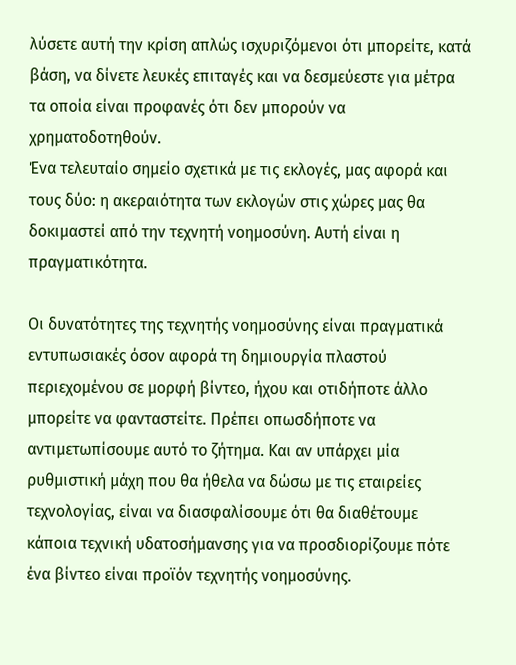λύσετε αυτή την κρίση απλώς ισχυριζόμενοι ότι μπορείτε, κατά βάση, να δίνετε λευκές επιταγές και να δεσμεύεστε για μέτρα τα οποία είναι προφανές ότι δεν μπορούν να χρηματοδοτηθούν.
Ένα τελευταίο σημείο σχετικά με τις εκλογές, μας αφορά και τους δύο: η ακεραιότητα των εκλογών στις χώρες μας θα δοκιμαστεί από την τεχνητή νοημοσύνη. Αυτή είναι η πραγματικότητα.

Οι δυνατότητες της τεχνητής νοημοσύνης είναι πραγματικά εντυπωσιακές όσον αφορά τη δημιουργία πλαστού περιεχομένου σε μορφή βίντεο, ήχου και οτιδήποτε άλλο μπορείτε να φανταστείτε. Πρέπει οπωσδήποτε να αντιμετωπίσουμε αυτό το ζήτημα. Και αν υπάρχει μία ρυθμιστική μάχη που θα ήθελα να δώσω με τις εταιρείες τεχνολογίας, είναι να διασφαλίσουμε ότι θα διαθέτουμε κάποια τεχνική υδατοσήμανσης για να προσδιορίζουμε πότε ένα βίντεο είναι προϊόν τεχνητής νοημοσύνης.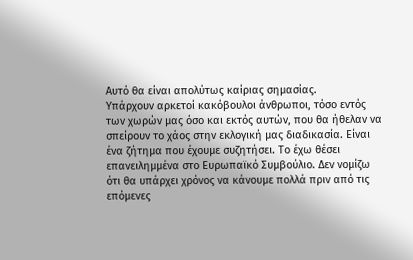Αυτό θα είναι απολύτως καίριας σημασίας.
Υπάρχουν αρκετοί κακόβουλοι άνθρωποι, τόσο εντός των χωρών μας όσο και εκτός αυτών, που θα ήθελαν να σπείρουν το χάος στην εκλογική μας διαδικασία. Είναι ένα ζήτημα που έχουμε συζητήσει. Το έχω θέσει επανειλημμένα στο Ευρωπαϊκό Συμβούλιο. Δεν νομίζω ότι θα υπάρχει χρόνος να κάνουμε πολλά πριν από τις επόμενες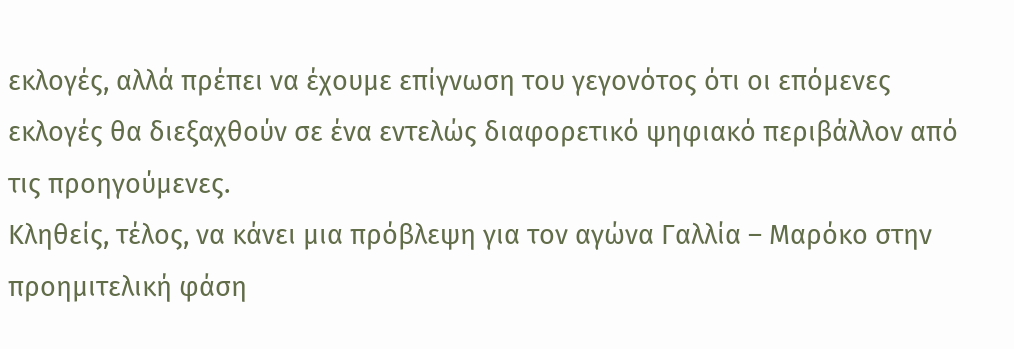εκλογές, αλλά πρέπει να έχουμε επίγνωση του γεγονότος ότι οι επόμενες εκλογές θα διεξαχθούν σε ένα εντελώς διαφορετικό ψηφιακό περιβάλλον από τις προηγούμενες.
Κληθείς, τέλος, να κάνει μια πρόβλεψη για τον αγώνα Γαλλία – Μαρόκο στην προημιτελική φάση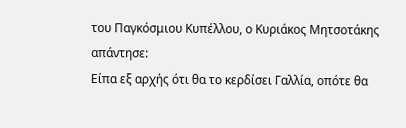του Παγκόσμιου Κυπέλλου, ο Κυριάκος Μητσοτάκης απάντησε:
Είπα εξ αρχής ότι θα το κερδίσει Γαλλία, οπότε θα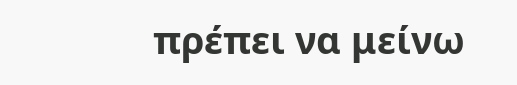πρέπει να μείνω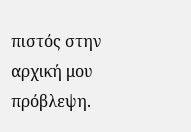πιστός στην αρχική μου πρόβλεψη.